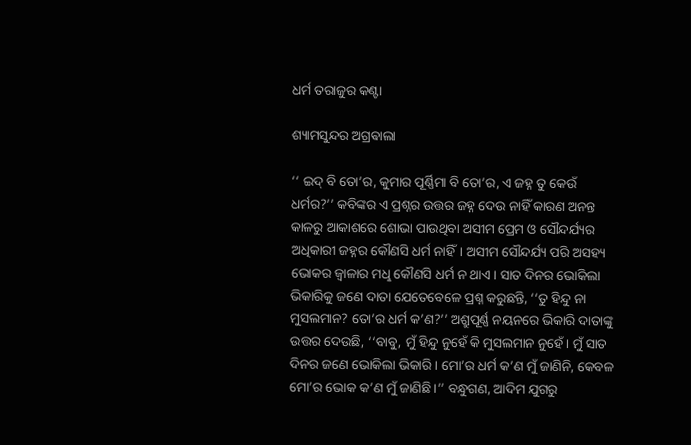ଧର୍ମ ତରାଜୁର କଣ୍ଟା

ଶ୍ୟାମସୁନ୍ଦର ଅଗ୍ରଵାଲା

‘‘ ଇଦ୍‌ ବି ତୋ’ର, କୁମାର ପୂର୍ଣ୍ଣିମା ବି ତୋ’ର, ଏ ଜହ୍ନ ତୁ କେଉଁ ଧର୍ମର?’’ କବିଙ୍କର ଏ ପ୍ରଶ୍ନର ଉତ୍ତର ଜହ୍ନ ଦେଉ ନାହିଁ କାରଣ ଅନନ୍ତ କାଳରୁ ଆକାଶରେ ଶୋଭା ପାଉଥିବା ଅସୀମ ପ୍ରେମ ଓ ସୌନ୍ଦର୍ଯ୍ୟର ଅଧିକାରୀ ଜହ୍ନର କୌଣସି ଧର୍ମ ନାହିଁ। ଅସୀମ ସୌନ୍ଦର୍ଯ୍ୟ ପରି ଅସହ୍ୟ ଭୋକର ଜ୍ବାଳାର ମଧୢ କୌଣସି ଧର୍ମ ନ ଥାଏ। ସାତ ଦିନର ଭୋକିଲା ଭିକାରିକୁ ଜଣେ ଦାତା ଯେତେବେଳେ ପ୍ରଶ୍ନ କରୁଛନ୍ତି, ‘‘ତୁ ହିନ୍ଦୁ ନା ମୁସଲମାନ? ତୋ’ର ଧର୍ମ କ’ଣ?’’ ଅଶ୍ରୁପୂର୍ଣ୍ଣ ନୟନରେ ଭିକାରି ଦାତାଙ୍କୁ ଉତ୍ତର ଦେଉଛି, ‘‘ବାବୁ, ମୁଁ ହିନ୍ଦୁ ନୁହେଁ କି ମୁସଲମାନ ନୁହେଁ। ମୁଁ ସାତ ଦିନର ଜଣେ ଭୋକିଲା ଭିକାରି। ମୋ’ର ଧର୍ମ କ’ଣ ମୁଁ ଜାଣିନି, କେବଳ ମୋ’ର ଭୋକ କ’ଣ ମୁଁ ଜାଣିଛି।’’ ବନ୍ଧୁଗଣ, ଆଦିମ ଯୁଗରୁ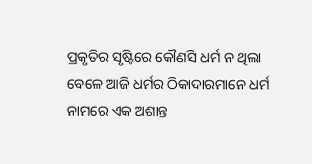ପ୍ରକୃତିର ସୃଷ୍ଟିରେ କୌଣସି ଧର୍ମ ନ ଥିଲା ବେଳେ ଆଜି ଧର୍ମର ଠିକାଦାରମାନେ ଧର୍ମ ନାମରେ ଏକ ଅଶାନ୍ତ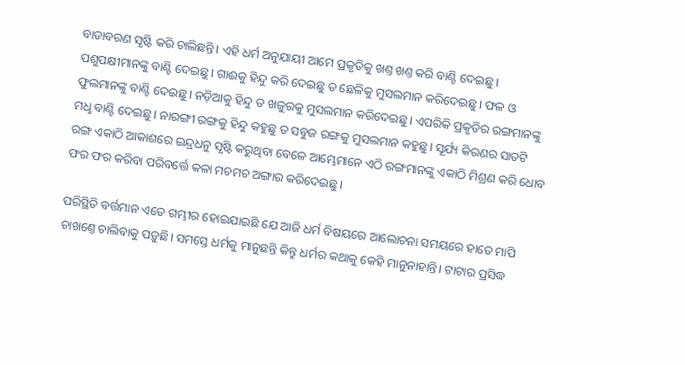ବାତାବରଣ ସୃଷ୍ଟି କରି ଚାଲିଛନ୍ତି। ଏହି ଧର୍ମ ଅନୁଯାୟୀ ଆମେ ପ୍ରକୃତିକୁ ଖଣ୍ତ ଖଣ୍ତ କରି ବାଣ୍ଟି ଦେଇଛୁ। ପଶୁପକ୍ଷୀମାନଙ୍କୁ ବାଣ୍ଟି ଦେଇଛୁ। ଗାଈକୁ ହିନ୍ଦୁ କରି ଦେଇଛୁ ତ ଛେଳିକୁ ମୁସଲମାନ କରିଦେଇଛୁ। ଫଳ ଓ ଫୁଲମାନଙ୍କୁ ବାଣ୍ଟି ଦେଇଛୁ। ନଡ଼ିଆକୁ ହିନ୍ଦୁ ତ ଖଜୁରକୁ ମୁସଲମାନ କରିଦେଇଛୁ। ଏପରିକି ପ୍ରକୃତିର ରଙ୍ଗମାନଙ୍କୁ ମଧୢ ବାଣ୍ଟି ଦେଇଛୁ। ନାରଙ୍ଗୀ ରଙ୍ଗକୁ ହିନ୍ଦୁ କହୁଛୁ ତ ସବୁଜ ରଙ୍ଗକୁ ମୁସଲମାନ କହୁଛୁ। ସୂର୍ଯ୍ୟ କିରଣର ସାତଟି ରଙ୍ଗ ଏକାଠି ଆକାଶରେ ଇନ୍ଦ୍ରଧନୁ ସୃଷ୍ଟି କରୁଥିବା ବେଳେ ଆମ୍ଭେମାନେ ଏଠି ରଙ୍ଗମାନଙ୍କୁ ଏକାଠି ମିଶ୍ରଣ କରି ଧୋବ ଫର ଫର କରିବା ପରିବର୍ତ୍ତେ କଳା ମଚମଚ ଅଙ୍ଗାର କରିଦେଇଛୁ।

ପରିସ୍ଥିତି ବର୍ତ୍ତମାନ ଏତେ ଗମ୍ଭୀର ହୋଇଯାଇଛି ଯେ ଆଜି ଧର୍ମ ବିଷୟରେ ଆଲୋଚନା ସମୟରେ ହାତେ ମାପି ଚାଖଣ୍ତେ ଚାଲିବାକୁ ପଡ଼ୁଛି। ସମସ୍ତେ ଧର୍ମକୁ ମାନୁଛନ୍ତି କିନ୍ତୁ ଧର୍ମର କଥାକୁ କେହି ମାନୁନାହାନ୍ତି। ଟାଟାର ପ୍ରସିଦ୍ଧ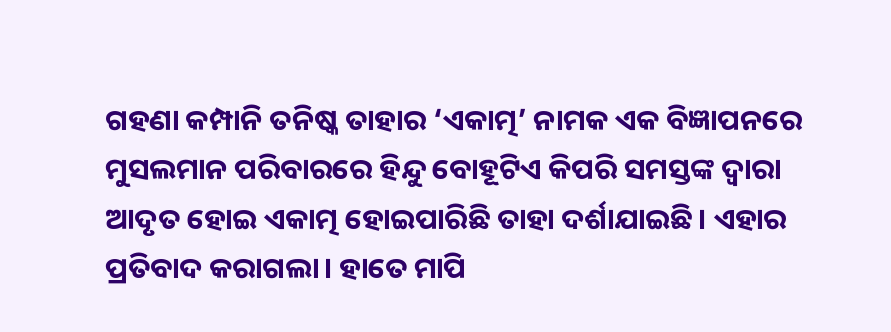ଗହଣା କମ୍ପାନି ତନିଷ୍କ ତାହାର ‘ଏକାତ୍ମ’ ନାମକ ଏକ ବିଜ୍ଞାପନରେ ମୁସଲମାନ ପରିବାରରେ ହିନ୍ଦୁ ବୋହୂଟିଏ କିପରି ସମସ୍ତଙ୍କ ଦ୍ବାରା ଆଦୃତ ହୋଇ ଏକାତ୍ମ ହୋଇପାରିଛି ତାହା ଦର୍ଶାଯାଇଛି। ଏହାର ପ୍ରତିବାଦ କରାଗଲା। ହାତେ ମାପି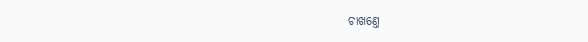ଚାଖଣ୍ତେ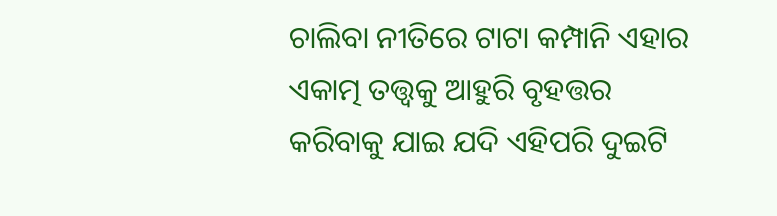ଚାଲିବା ନୀତିରେ ଟାଟା କମ୍ପାନି ଏହାର ଏକାତ୍ମ ତତ୍ତ୍ବକୁ ଆହୁରି ବୃହତ୍ତର କରିବାକୁ ଯାଇ ଯଦି ଏହିପରି ଦୁଇଟି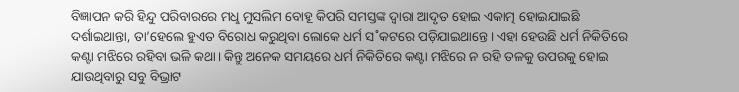ବିଜ୍ଞାପନ କରି ହିନ୍ଦୁ ପରିବାରରେ ମଧୢ ମୁସଲିମ ବୋହୂ କିପରି ସମସ୍ତଙ୍କ ଦ୍ବାରା ଆଦୃତ ହୋଇ ଏକାତ୍ମ ହୋଇଯାଇଛି ଦର୍ଶାଇଥାନ୍ତା, ତା’ହେଲେ ହୁଏତ ବିରୋଧ କରୁଥିବା ଲୋକେ ଧର୍ମ ସ˚କଟରେ ପଡ଼ିଯାଇଥାନ୍ତେ। ଏହା ହେଉଛି ଧର୍ମ ନିକିତିରେ କଣ୍ଟା ମଝିରେ ରହିବା ଭଳି କଥା। କିନ୍ତୁ ଅନେକ ସମୟରେ ଧର୍ମ ନିକିତିରେ କଣ୍ଟା ମଝିରେ ନ ରହି ତଳକୁ ଉପରକୁ ହୋଇ ଯାଉଥିବାରୁ ସବୁ ବିଭ୍ରାଟ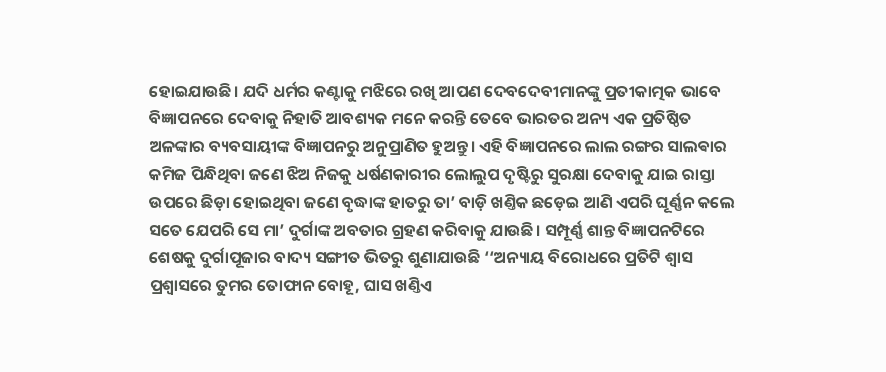ହୋଇଯାଉଛି। ଯଦି ଧର୍ମର କଣ୍ଟାକୁ ମଝିରେ ରଖି ଆପଣ ଦେବଦେବୀମାନଙ୍କୁ ପ୍ରତୀକାତ୍ମକ ଭାବେ ବିଜ୍ଞାପନରେ ଦେବାକୁ ନିହାତି ଆବଶ୍ୟକ ମନେ କରନ୍ତି ତେବେ ଭାରତର ଅନ୍ୟ ଏକ ପ୍ରତିଷ୍ଠିତ ଅଳଙ୍କାର ବ୍ୟବସାୟୀଙ୍କ ବିଜ୍ଞାପନରୁ ଅନୁପ୍ରାଣିତ ହୁଅନ୍ତୁ। ଏହି ବିଜ୍ଞାପନରେ ଲାଲ ରଙ୍ଗର ସାଲଵାର କମିଜ ପିନ୍ଧିଥିବା ଜଣେ ଝିଅ ନିଜକୁ ଧର୍ଷଣକାରୀର ଲୋଲୁପ ଦୃଷ୍ଟିରୁ ସୁରକ୍ଷା ଦେବାକୁ ଯାଇ ରାସ୍ତା ଉପରେ ଛିଡ଼ା ହୋଇଥିବା ଜଣେ ବୃଦ୍ଧାଙ୍କ ହାତରୁ ତା’ ବାଡ଼ି ଖଣ୍ତିକ ଛଡ଼େଇ ଆଣି ଏପରି ଘୂର୍ଣ୍ଣନ କଲେ ସତେ ଯେପରି ସେ ମା’ ଦୁର୍ଗାଙ୍କ ଅବତାର ଗ୍ରହଣ କରିବାକୁ ଯାଉଛି। ସମ୍ପୂର୍ଣ୍ଣ ଶାନ୍ତ ବିଜ୍ଞାପନଟିରେ ଶେଷକୁ ଦୁର୍ଗାପୂଜାର ବାଦ୍ୟ ସଙ୍ଗୀତ ଭିତରୁ ଶୁଣାଯାଉଛି ‘‘ଅନ୍ୟାୟ ବିରୋଧରେ ପ୍ରତିଟି ଶ୍ବାସ ପ୍ରଶ୍ବାସରେ ତୁମର ତୋଫାନ ବୋହୂ, ଘାସ ଖଣ୍ତିଏ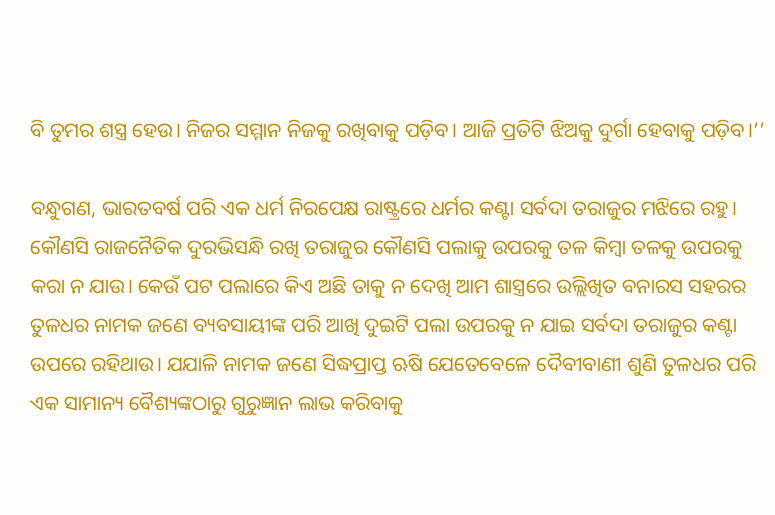ବି ତୁମର ଶସ୍ତ୍ର ହେଉ। ନିଜର ସମ୍ମାନ ନିଜକୁ ରଖିବାକୁ ପଡ଼ିବ। ଆଜି ପ୍ରତିଟି ଝିଅକୁ ଦୁର୍ଗା ହେବାକୁ ପଡ଼ିବ।’’

ବନ୍ଧୁଗଣ, ଭାରତବର୍ଷ ପରି ଏକ ଧର୍ମ ନିରପେକ୍ଷ ରାଷ୍ଟ୍ରରେ ଧର୍ମର କଣ୍ଟା ସର୍ବଦା ତରାଜୁର ମଝିରେ ରହୁ। କୌଣସି ରାଜନୈତିକ ଦୁରଭିସନ୍ଧି ରଖି ତରାଜୁର କୌଣସି ପଲାକୁ ଉପରକୁ ତଳ କିମ୍ବା ତଳକୁ ଉପରକୁ କରା ନ ଯାଉ। କେଉଁ ପଟ ପଲାରେ କିଏ ଅଛି ତାକୁ ନ ଦେଖି ଆମ ଶାସ୍ତ୍ରରେ ଉଲ୍ଲିଖିତ ବନାରସ ସହରର ତୁଳଧର ନାମକ ଜଣେ ବ୍ୟବସାୟୀଙ୍କ ପରି ଆଖି ଦୁଇଟି ପଲା ଉପରକୁ ନ ଯାଇ ସର୍ବଦା ତରାଜୁର କଣ୍ଟା ଉପରେ ରହିଥାଉ। ଯଯାଳି ନାମକ ଜଣେ ସିଦ୍ଧପ୍ରାପ୍ତ ଋଷି ଯେତେବେଳେ ଦୈବୀବାଣୀ ଶୁଣି ତୁଳଧର ପରି ଏକ ସାମାନ୍ୟ ବୈଶ୍ୟଙ୍କଠାରୁ ଗୁରୁଜ୍ଞାନ ଲାଭ କରିବାକୁ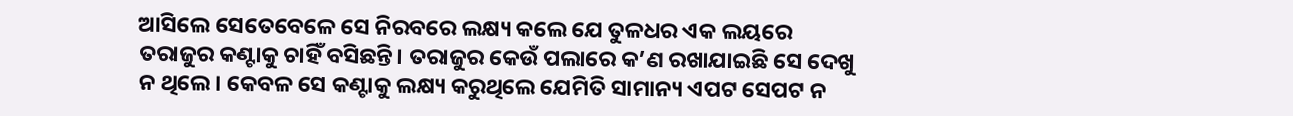ଆସିଲେ ସେତେବେଳେ ସେ ନିରବରେ ଲକ୍ଷ୍ୟ କଲେ ଯେ ତୁଳଧର ଏକ ଲୟରେ ତରାଜୁର କଣ୍ଟାକୁ ଚାହିଁ ବସିଛନ୍ତି। ତରାଜୁର କେଉଁ ପଲାରେ କ’ଣ ରଖାଯାଇଛି ସେ ଦେଖୁ ନ ଥିଲେ। କେବଳ ସେ କଣ୍ଟାକୁ ଲକ୍ଷ୍ୟ କରୁଥିଲେ ଯେମିତି ସାମାନ୍ୟ ଏପଟ ସେପଟ ନ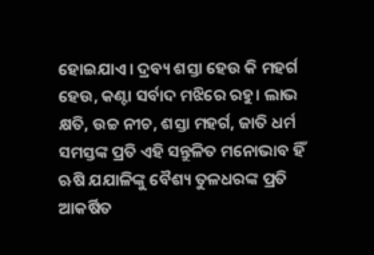ହୋଇଯାଏ। ଦ୍ରବ୍ୟ ଶସ୍ତା ହେଉ କି ମହର୍ଗ ହେଉ, କଣ୍ଟା ସର୍ବାଦ ମଝିରେ ରହୁ। ଲାଭ କ୍ଷତି, ଉଚ୍ଚ ନୀଚ, ଶସ୍ତା ମହର୍ଗ, ଜାତି ଧର୍ମ ସମସ୍ତଙ୍କ ପ୍ରତି ଏହି ସନ୍ତୁଳିତ ମନୋଭାବ ହିଁ ଋଷି ଯଯାଳିଙ୍କୁ ବୈଶ୍ୟ ତୁଳଧରଙ୍କ ପ୍ରତି ଆକର୍ଷିତ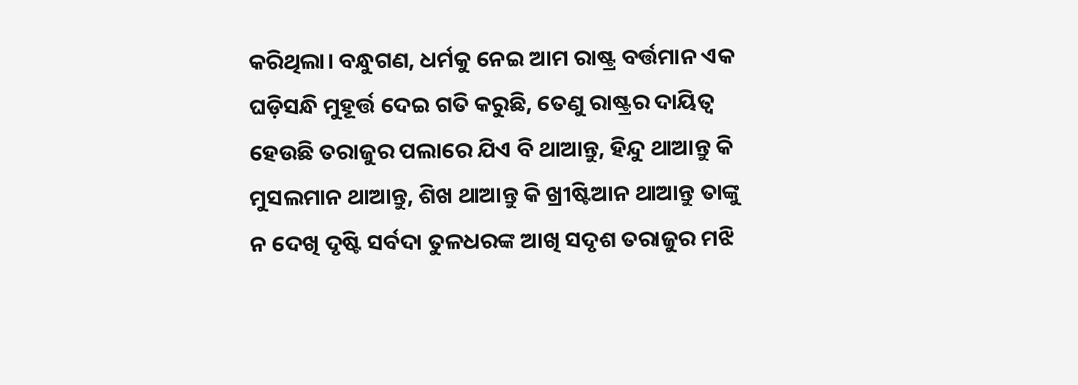କରିଥିଲା। ବନ୍ଧୁଗଣ, ଧର୍ମକୁ ନେଇ ଆମ ରାଷ୍ଟ୍ର ବର୍ତ୍ତମାନ ଏକ ଘଡ଼ିସନ୍ଧି ମୁହୂର୍ତ୍ତ ଦେଇ ଗତି କରୁଛି, ତେଣୁ ରାଷ୍ଟ୍ରର ଦାୟିତ୍ବ ହେଉଛି ତରାଜୁର ପଲାରେ ଯିଏ ବି ଥାଆନ୍ତୁ, ହିନ୍ଦୁ ଥାଆନ୍ତୁ କି ମୁସଲମାନ ଥାଆନ୍ତୁ, ଶିଖ ଥାଆନ୍ତୁ କି ଖ୍ରୀଷ୍ଟିଆନ ଥାଆନ୍ତୁ ତାଙ୍କୁ ନ ଦେଖି ଦୃଷ୍ଟି ସର୍ବଦା ତୁଳଧରଙ୍କ ଆଖି ସଦୃଶ ତରାଜୁର ମଝି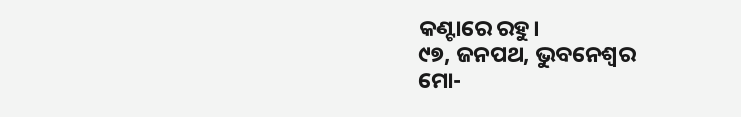କଣ୍ଟାରେ ରହୁ।
୯୭, ଜନପଥ, ଭୁବନେଶ୍ବର
ମୋ-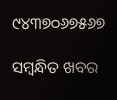୯୪୩୭୦୬୭୫୬୭

ସମ୍ବନ୍ଧିତ ଖବର